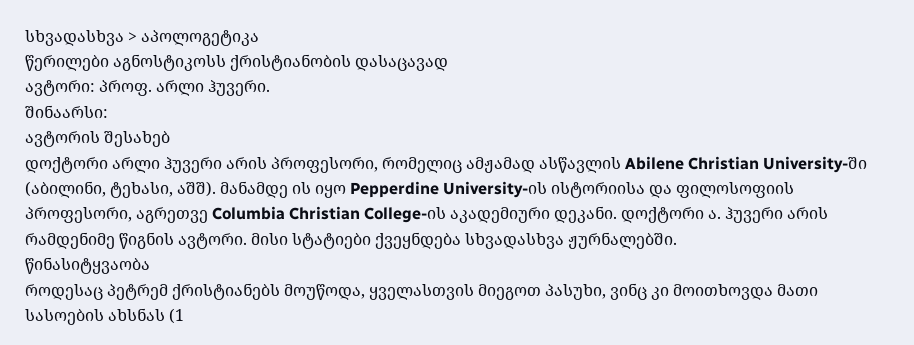სხვადასხვა > აპოლოგეტიკა
წერილები აგნოსტიკოსს ქრისტიანობის დასაცავად
ავტორი: პროფ. არლი ჰუვერი.
შინაარსი:
ავტორის შესახებ
დოქტორი არლი ჰუვერი არის პროფესორი, რომელიც ამჟამად ასწავლის Abilene Christian University-ში (აბილინი, ტეხასი, აშშ). მანამდე ის იყო Pepperdine University-ის ისტორიისა და ფილოსოფიის პროფესორი, აგრეთვე Columbia Christian College-ის აკადემიური დეკანი. დოქტორი ა. ჰუვერი არის რამდენიმე წიგნის ავტორი. მისი სტატიები ქვეყნდება სხვადასხვა ჟურნალებში.
წინასიტყვაობა
როდესაც პეტრემ ქრისტიანებს მოუწოდა, ყველასთვის მიეგოთ პასუხი, ვინც კი მოითხოვდა მათი სასოების ახსნას (1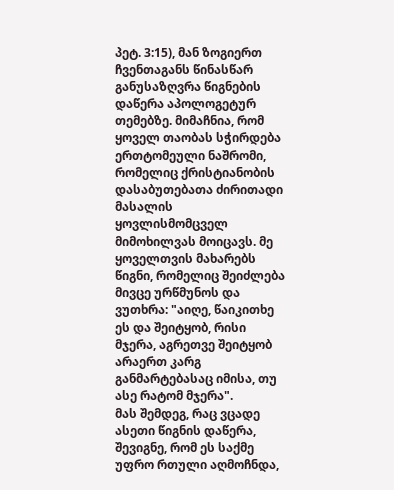პეტ. 3:15), მან ზოგიერთ ჩვენთაგანს წინასწარ განუსაზღვრა წიგნების დაწერა აპოლოგეტურ თემებზე. მიმაჩნია, რომ ყოველ თაობას სჭირდება ერთტომეული ნაშრომი, რომელიც ქრისტიანობის დასაბუთებათა ძირითადი მასალის ყოვლისმომცველ მიმოხილვას მოიცავს. მე ყოველთვის მახარებს წიგნი, რომელიც შეიძლება მივცე ურწმუნოს და ვუთხრა: "აიღე, წაიკითხე ეს და შეიტყობ, რისი მჯერა, აგრეთვე შეიტყობ არაერთ კარგ განმარტებასაც იმისა, თუ ასე რატომ მჯერა".
მას შემდეგ, რაც ვცადე ასეთი წიგნის დაწერა, შევიგნე, რომ ეს საქმე უფრო რთული აღმოჩნდა,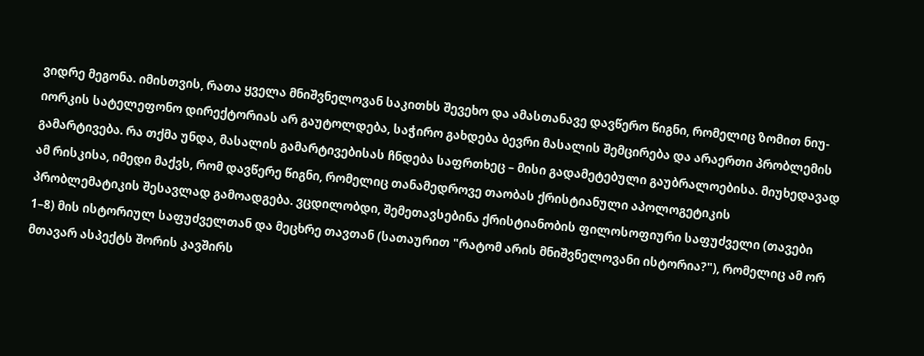ვიდრე მეგონა. იმისთვის, რათა ყველა მნიშვნელოვან საკითხს შევეხო და ამასთანავე დავწერო წიგნი, რომელიც ზომით ნიუ-იორკის სატელეფონო დირექტორიას არ გაუტოლდება, საჭირო გახდება ბევრი მასალის შემცირება და არაერთი პრობლემის გამარტივება. რა თქმა უნდა, მასალის გამარტივებისას ჩნდება საფრთხეც – მისი გადამეტებული გაუბრალოებისა. მიუხედავად ამ რისკისა, იმედი მაქვს, რომ დავწერე წიგნი, რომელიც თანამედროვე თაობას ქრისტიანული აპოლოგეტიკის პრობლემატიკის შესავლად გამოადგება. ვცდილობდი, შემეთავსებინა ქრისტიანობის ფილოსოფიური საფუძველი (თავები 1–8) მის ისტორიულ საფუძველთან და მეცხრე თავთან (სათაურით "რატომ არის მნიშვნელოვანი ისტორია?"), რომელიც ამ ორ მთავარ ასპექტს შორის კავშირს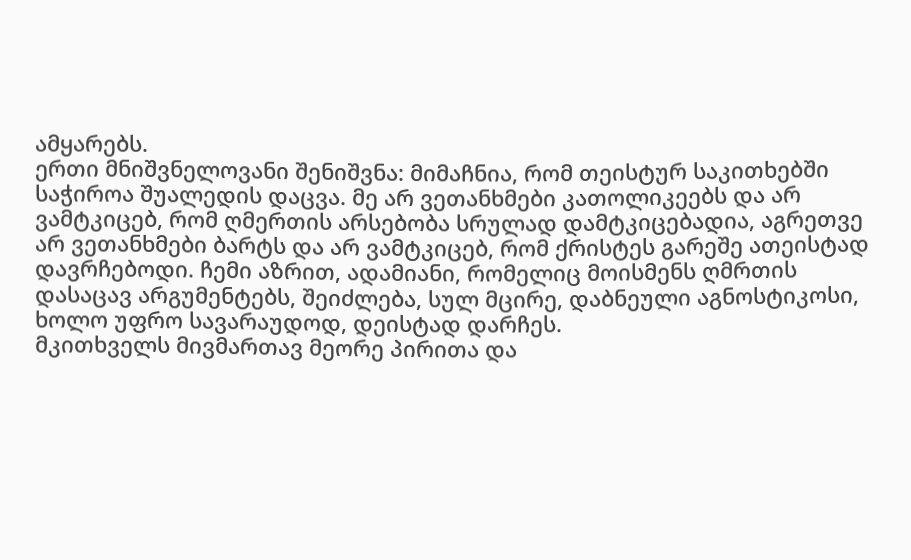ამყარებს.
ერთი მნიშვნელოვანი შენიშვნა: მიმაჩნია, რომ თეისტურ საკითხებში საჭიროა შუალედის დაცვა. მე არ ვეთანხმები კათოლიკეებს და არ ვამტკიცებ, რომ ღმერთის არსებობა სრულად დამტკიცებადია, აგრეთვე არ ვეთანხმები ბარტს და არ ვამტკიცებ, რომ ქრისტეს გარეშე ათეისტად დავრჩებოდი. ჩემი აზრით, ადამიანი, რომელიც მოისმენს ღმრთის დასაცავ არგუმენტებს, შეიძლება, სულ მცირე, დაბნეული აგნოსტიკოსი, ხოლო უფრო სავარაუდოდ, დეისტად დარჩეს.
მკითხველს მივმართავ მეორე პირითა და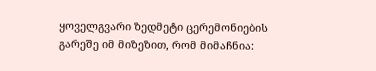ყოველგვარი ზედმეტი ცერემონიების გარეშე იმ მიზეზით, რომ მიმაჩნია: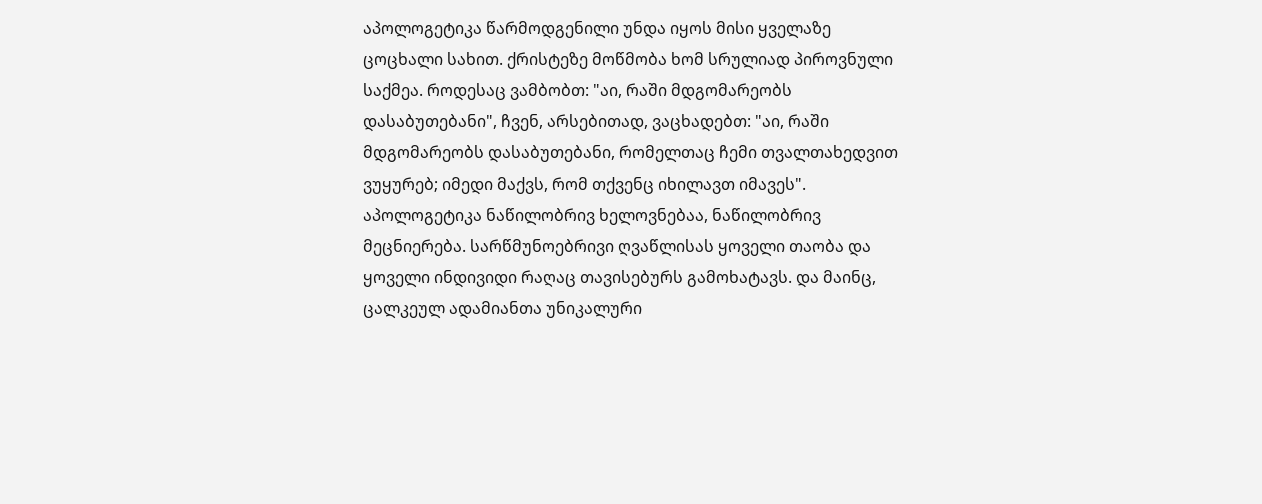აპოლოგეტიკა წარმოდგენილი უნდა იყოს მისი ყველაზე ცოცხალი სახით. ქრისტეზე მოწმობა ხომ სრულიად პიროვნული საქმეა. როდესაც ვამბობთ: "აი, რაში მდგომარეობს დასაბუთებანი", ჩვენ, არსებითად, ვაცხადებთ: "აი, რაში მდგომარეობს დასაბუთებანი, რომელთაც ჩემი თვალთახედვით ვუყურებ; იმედი მაქვს, რომ თქვენც იხილავთ იმავეს". აპოლოგეტიკა ნაწილობრივ ხელოვნებაა, ნაწილობრივ მეცნიერება. სარწმუნოებრივი ღვაწლისას ყოველი თაობა და ყოველი ინდივიდი რაღაც თავისებურს გამოხატავს. და მაინც, ცალკეულ ადამიანთა უნიკალური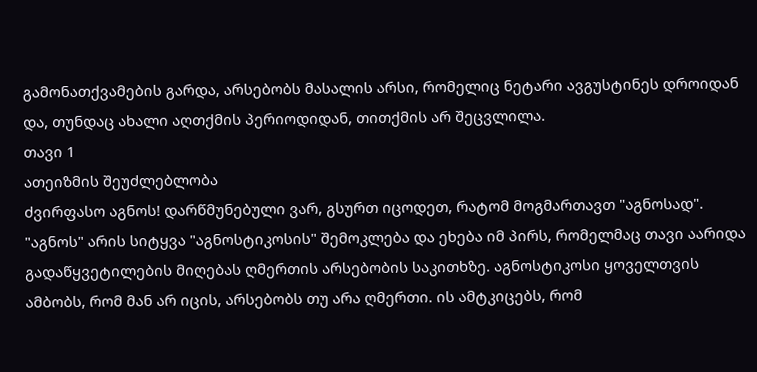გამონათქვამების გარდა, არსებობს მასალის არსი, რომელიც ნეტარი ავგუსტინეს დროიდან და, თუნდაც ახალი აღთქმის პერიოდიდან, თითქმის არ შეცვლილა.
თავი 1
ათეიზმის შეუძლებლობა
ძვირფასო აგნოს! დარწმუნებული ვარ, გსურთ იცოდეთ, რატომ მოგმართავთ "აგნოსად". "აგნოს" არის სიტყვა "აგნოსტიკოსის" შემოკლება და ეხება იმ პირს, რომელმაც თავი აარიდა გადაწყვეტილების მიღებას ღმერთის არსებობის საკითხზე. აგნოსტიკოსი ყოველთვის ამბობს, რომ მან არ იცის, არსებობს თუ არა ღმერთი. ის ამტკიცებს, რომ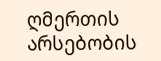ღმერთის არსებობის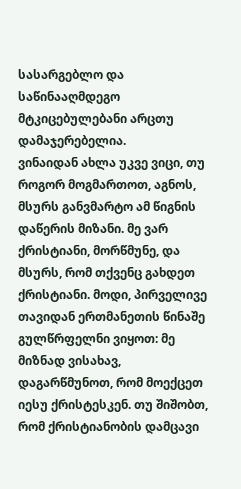სასარგებლო და საწინააღმდეგო მტკიცებულებანი არცთუ დამაჯერებელია.
ვინაიდან ახლა უკვე ვიცი, თუ როგორ მოგმართოთ, აგნოს, მსურს განვმარტო ამ წიგნის დაწერის მიზანი. მე ვარ ქრისტიანი, მორწმუნე, და მსურს, რომ თქვენც გახდეთ ქრისტიანი. მოდი, პირველივე თავიდან ერთმანეთის წინაშე გულწრფელნი ვიყოთ: მე მიზნად ვისახავ, დაგარწმუნოთ, რომ მოექცეთ იესუ ქრისტესკენ. თუ შიშობთ, რომ ქრისტიანობის დამცავი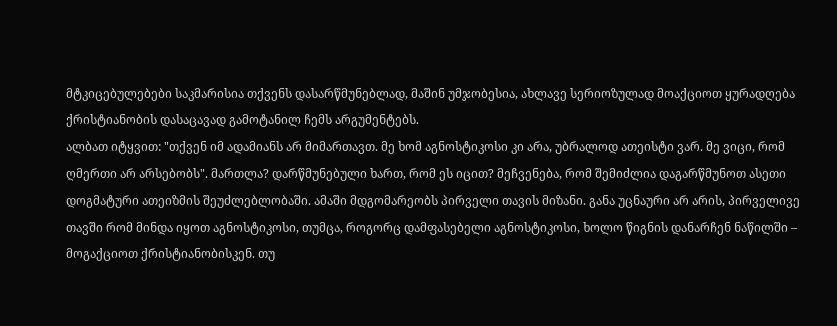მტკიცებულებები საკმარისია თქვენს დასარწმუნებლად, მაშინ უმჯობესია, ახლავე სერიოზულად მოაქციოთ ყურადღება ქრისტიანობის დასაცავად გამოტანილ ჩემს არგუმენტებს.
ალბათ იტყვით: "თქვენ იმ ადამიანს არ მიმართავთ. მე ხომ აგნოსტიკოსი კი არა, უბრალოდ ათეისტი ვარ. მე ვიცი, რომ ღმერთი არ არსებობს". მართლა? დარწმუნებული ხართ, რომ ეს იცით? მეჩვენება, რომ შემიძლია დაგარწმუნოთ ასეთი დოგმატური ათეიზმის შეუძლებლობაში. ამაში მდგომარეობს პირველი თავის მიზანი. განა უცნაური არ არის, პირველივე თავში რომ მინდა იყოთ აგნოსტიკოსი, თუმცა, როგორც დამფასებელი აგნოსტიკოსი, ხოლო წიგნის დანარჩენ ნაწილში – მოგაქციოთ ქრისტიანობისკენ. თუ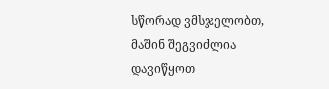სწორად ვმსჯელობთ, მაშინ შეგვიძლია დავიწყოთ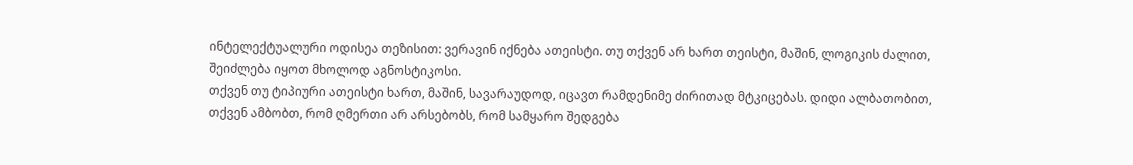ინტელექტუალური ოდისეა თეზისით: ვერავინ იქნება ათეისტი. თუ თქვენ არ ხართ თეისტი, მაშინ, ლოგიკის ძალით, შეიძლება იყოთ მხოლოდ აგნოსტიკოსი.
თქვენ თუ ტიპიური ათეისტი ხართ, მაშინ, სავარაუდოდ, იცავთ რამდენიმე ძირითად მტკიცებას. დიდი ალბათობით, თქვენ ამბობთ, რომ ღმერთი არ არსებობს, რომ სამყარო შედგება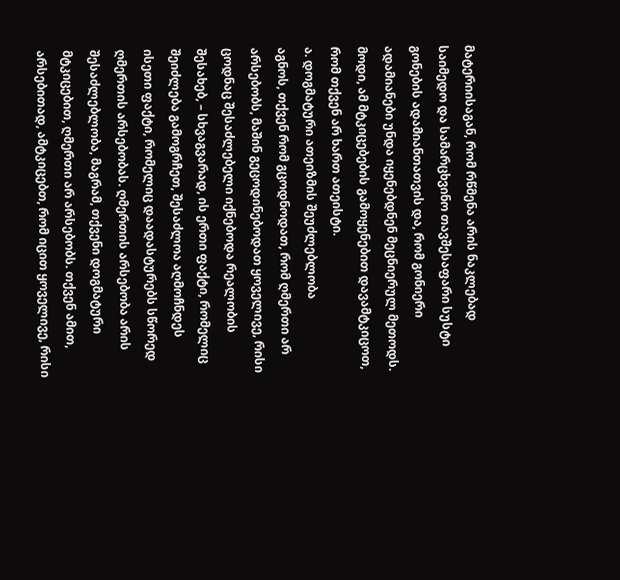მატერიისაგან, რომ რწმენა არის ნაკლებად საიმედო და სამარცხვინო თავშესაფარი სუსტი გონების ადამიანთათვის და, რომ გონიერი ადამიანები უნდა იყენებდნენ მეცნიერულ მეთოდს. მოდი, ამ მტკიცებების გამოყენებით დავამტკიცოთ, რომ თქვენ არ ხართ ათეისტი.
ა. დოგმატური ათეიზმის შეუძლებლობა
აგნოს, თქვენ რომ გცოდნოდათ, რომ ღმერთი არ არსებობს, მაშინ გეცოდინებოდათ ყოველივე, რისი ცოდნაც შესაძლებელი იქნებოდა რეალობის შესახებ, – სხვაგვარად, ის ერთი ფაქტი, რომელიც შეიძლება გამოგრჩეთ, შესაძლოა აღმოჩნდეს ისეთი ფაქტი, რომელიც დაადასტურებს სწორედ ღმერთის არსებობას. ღმერთის არსებობა არის შესაძლებლობა, მაგრამ, თქვენი დოგმატური მტკიცებით, ღმერთი არ არსებობს. თქვენ ამით, არსებითად, ამტკიცებთ, რომ იცით ყოველივე, რისი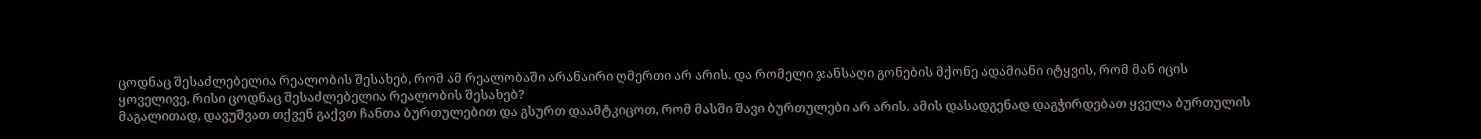ცოდნაც შესაძლებელია რეალობის შესახებ, რომ ამ რეალობაში არანაირი ღმერთი არ არის. და რომელი ჯანსაღი გონების მქონე ადამიანი იტყვის, რომ მან იცის ყოველივე, რისი ცოდნაც შესაძლებელია რეალობის შესახებ?
მაგალითად, დავუშვათ თქვენ გაქვთ ჩანთა ბურთულებით და გსურთ დაამტკიცოთ, რომ მასში შავი ბურთულები არ არის. ამის დასადგენად დაგჭირდებათ ყველა ბურთულის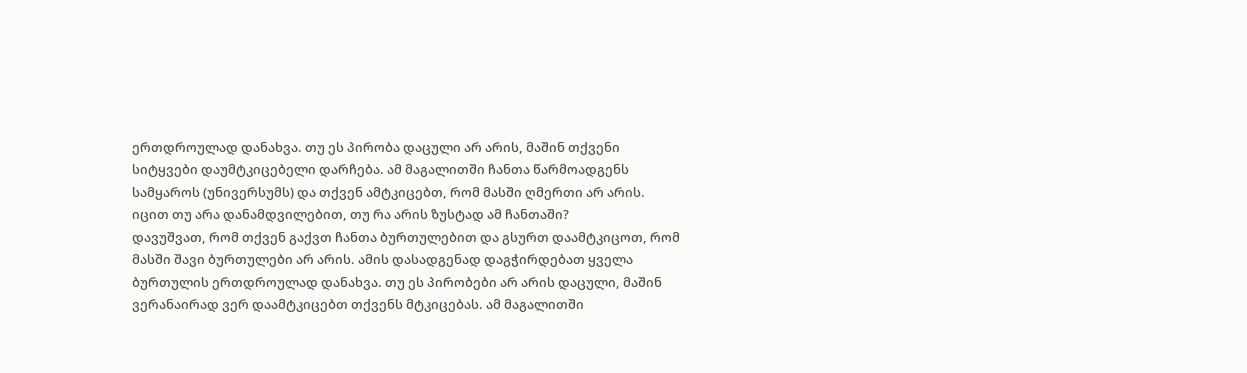ერთდროულად დანახვა. თუ ეს პირობა დაცული არ არის, მაშინ თქვენი სიტყვები დაუმტკიცებელი დარჩება. ამ მაგალითში ჩანთა წარმოადგენს სამყაროს (უნივერსუმს) და თქვენ ამტკიცებთ, რომ მასში ღმერთი არ არის. იცით თუ არა დანამდვილებით, თუ რა არის ზუსტად ამ ჩანთაში?
დავუშვათ, რომ თქვენ გაქვთ ჩანთა ბურთულებით და გსურთ დაამტკიცოთ, რომ მასში შავი ბურთულები არ არის. ამის დასადგენად დაგჭირდებათ ყველა ბურთულის ერთდროულად დანახვა. თუ ეს პირობები არ არის დაცული, მაშინ ვერანაირად ვერ დაამტკიცებთ თქვენს მტკიცებას. ამ მაგალითში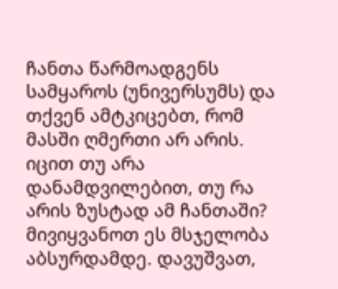ჩანთა წარმოადგენს სამყაროს (უნივერსუმს) და თქვენ ამტკიცებთ, რომ მასში ღმერთი არ არის. იცით თუ არა დანამდვილებით, თუ რა არის ზუსტად ამ ჩანთაში?
მივიყვანოთ ეს მსჯელობა აბსურდამდე. დავუშვათ,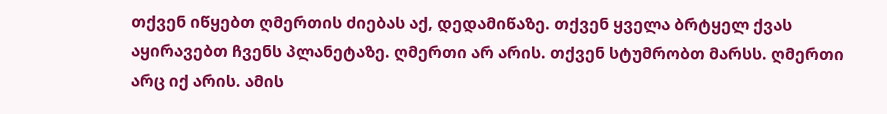თქვენ იწყებთ ღმერთის ძიებას აქ, დედამიწაზე. თქვენ ყველა ბრტყელ ქვას აყირავებთ ჩვენს პლანეტაზე. ღმერთი არ არის. თქვენ სტუმრობთ მარსს. ღმერთი არც იქ არის. ამის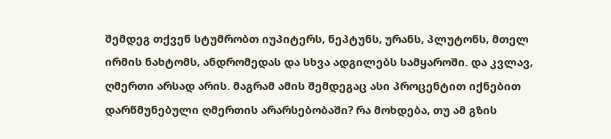შემდეგ თქვენ სტუმრობთ იუპიტერს, ნეპტუნს, ურანს, პლუტონს, მთელ ირმის ნახტომს, ანდრომედას და სხვა ადგილებს სამყაროში. და კვლავ, ღმერთი არსად არის. მაგრამ ამის შემდეგაც ასი პროცენტით იქნებით დარწმუნებული ღმერთის არარსებობაში? რა მოხდება, თუ ამ გზის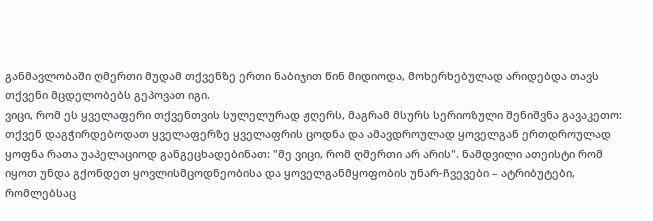განმავლობაში ღმერთი მუდამ თქვენზე ერთი ნაბიჯით წინ მიდიოდა, მოხერხებულად არიდებდა თავს თქვენი მცდელობებს გეპოვათ იგი.
ვიცი, რომ ეს ყველაფერი თქვენთვის სულელურად ჟღერს, მაგრამ მსურს სერიოზული შენიშვნა გავაკეთო: თქვენ დაგჭირდებოდათ ყველაფერზე ყველაფრის ცოდნა და ამავდროულად ყოველგან ერთდროულად ყოფნა რათა უაპელაციოდ განგეცხადებინათ: "მე ვიცი, რომ ღმერთი არ არის". ნამდვილი ათეისტი რომ იყოთ უნდა გქონდეთ ყოვლისმცოდნეობისა და ყოველგანმყოფობის უნარ-ჩვევები – ატრიბუტები, რომლებსაც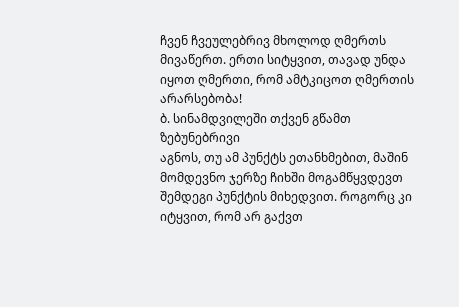ჩვენ ჩვეულებრივ მხოლოდ ღმერთს მივაწერთ. ერთი სიტყვით, თავად უნდა იყოთ ღმერთი, რომ ამტკიცოთ ღმერთის არარსებობა!
ბ. სინამდვილეში თქვენ გწამთ ზებუნებრივი
აგნოს, თუ ამ პუნქტს ეთანხმებით, მაშინ მომდევნო ჯერზე ჩიხში მოგამწყვდევთ შემდეგი პუნქტის მიხედვით. როგორც კი იტყვით, რომ არ გაქვთ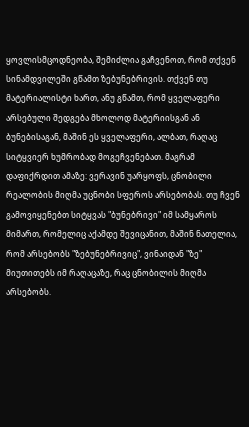ყოვლისმცოდნეობა, შემიძლია გაჩვენოთ, რომ თქვენ სინამდვილეში გწამთ ზებუნებრივის. თქვენ თუ მატერიალისტი ხართ, ანუ გწამთ, რომ ყველაფერი არსებული შედგება მხოლოდ მატერიისგან ან ბუნებისაგან, მაშინ ეს ყველაფერი, ალბათ, რაღაც სიტყვიერ ხუმრობად მოგეჩვენებათ. მაგრამ დაფიქრდით ამაზე: ვერავინ უარყოფს, ცნობილი რეალობის მიღმა უცნობი სფეროს არსებობას. თუ ჩვენ გამოვიყენებთ სიტყვას "ბუნებრივი" იმ სამყაროს მიმართ, რომელიც აქამდე შევიცანით, მაშინ ნათელია, რომ არსებობს "ზებუნებრივიც", ვინაიდან "ზე" მიუთითებს იმ რაღაცაზე, რაც ცნობილის მიღმა არსებობს.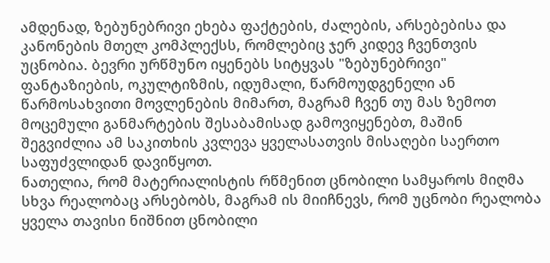ამდენად, ზებუნებრივი ეხება ფაქტების, ძალების, არსებებისა და კანონების მთელ კომპლექსს, რომლებიც ჯერ კიდევ ჩვენთვის უცნობია. ბევრი ურწმუნო იყენებს სიტყვას "ზებუნებრივი" ფანტაზიების, ოკულტიზმის, იდუმალი, წარმოუდგენელი ან წარმოსახვითი მოვლენების მიმართ, მაგრამ ჩვენ თუ მას ზემოთ მოცემული განმარტების შესაბამისად გამოვიყენებთ, მაშინ შეგვიძლია ამ საკითხის კვლევა ყველასათვის მისაღები საერთო საფუძვლიდან დავიწყოთ.
ნათელია, რომ მატერიალისტის რწმენით ცნობილი სამყაროს მიღმა სხვა რეალობაც არსებობს, მაგრამ ის მიიჩნევს, რომ უცნობი რეალობა ყველა თავისი ნიშნით ცნობილი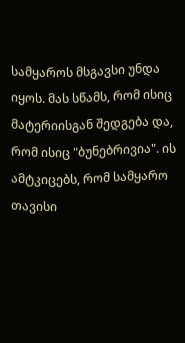სამყაროს მსგავსი უნდა იყოს. მას სწამს, რომ ისიც მატერიისგან შედგება და, რომ ისიც "ბუნებრივია". ის ამტკიცებს, რომ სამყარო თავისი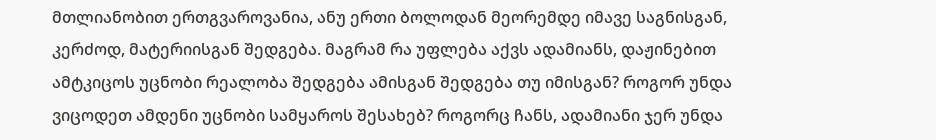მთლიანობით ერთგვაროვანია, ანუ ერთი ბოლოდან მეორემდე იმავე საგნისგან, კერძოდ, მატერიისგან შედგება. მაგრამ რა უფლება აქვს ადამიანს, დაჟინებით ამტკიცოს უცნობი რეალობა შედგება ამისგან შედგება თუ იმისგან? როგორ უნდა ვიცოდეთ ამდენი უცნობი სამყაროს შესახებ? როგორც ჩანს, ადამიანი ჯერ უნდა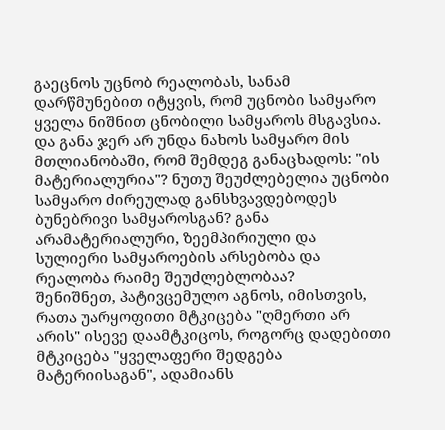გაეცნოს უცნობ რეალობას, სანამ დარწმუნებით იტყვის, რომ უცნობი სამყარო ყველა ნიშნით ცნობილი სამყაროს მსგავსია. და განა ჯერ არ უნდა ნახოს სამყარო მის მთლიანობაში, რომ შემდეგ განაცხადოს: "ის მატერიალურია"? ნუთუ შეუძლებელია უცნობი სამყარო ძირეულად განსხვავდებოდეს ბუნებრივი სამყაროსგან? განა არამატერიალური, ზეემპირიული და სულიერი სამყაროების არსებობა და რეალობა რაიმე შეუძლებლობაა?
შენიშნეთ, პატივცემულო აგნოს, იმისთვის, რათა უარყოფითი მტკიცება "ღმერთი არ არის" ისევე დაამტკიცოს, როგორც დადებითი მტკიცება "ყველაფერი შედგება მატერიისაგან", ადამიანს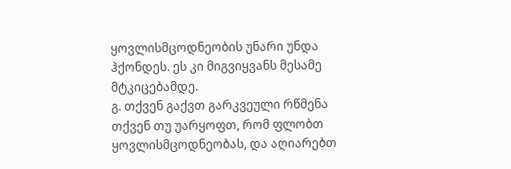ყოვლისმცოდნეობის უნარი უნდა ჰქონდეს. ეს კი მიგვიყვანს მესამე მტკიცებამდე.
გ. თქვენ გაქვთ გარკვეული რწმენა
თქვენ თუ უარყოფთ, რომ ფლობთ ყოვლისმცოდნეობას, და აღიარებთ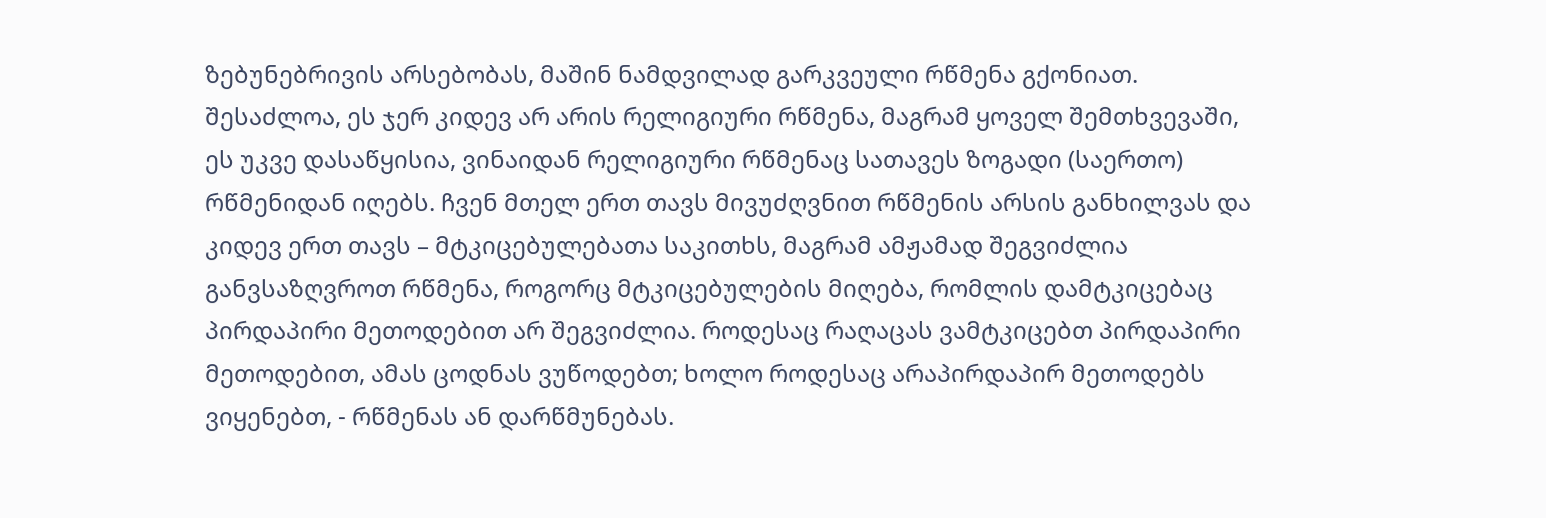ზებუნებრივის არსებობას, მაშინ ნამდვილად გარკვეული რწმენა გქონიათ. შესაძლოა, ეს ჯერ კიდევ არ არის რელიგიური რწმენა, მაგრამ ყოველ შემთხვევაში, ეს უკვე დასაწყისია, ვინაიდან რელიგიური რწმენაც სათავეს ზოგადი (საერთო) რწმენიდან იღებს. ჩვენ მთელ ერთ თავს მივუძღვნით რწმენის არსის განხილვას და კიდევ ერთ თავს – მტკიცებულებათა საკითხს, მაგრამ ამჟამად შეგვიძლია განვსაზღვროთ რწმენა, როგორც მტკიცებულების მიღება, რომლის დამტკიცებაც პირდაპირი მეთოდებით არ შეგვიძლია. როდესაც რაღაცას ვამტკიცებთ პირდაპირი მეთოდებით, ამას ცოდნას ვუწოდებთ; ხოლო როდესაც არაპირდაპირ მეთოდებს ვიყენებთ, - რწმენას ან დარწმუნებას.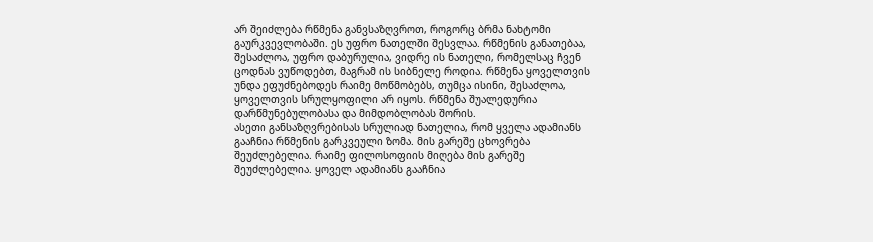არ შეიძლება რწმენა განვსაზღვროთ, როგორც ბრმა ნახტომი გაურკვევლობაში. ეს უფრო ნათელში შესვლაა. რწმენის განათებაა, შესაძლოა, უფრო დაბურულია, ვიდრე ის ნათელი, რომელსაც ჩვენ ცოდნას ვუწოდებთ, მაგრამ ის სიბნელე როდია. რწმენა ყოველთვის უნდა ეფუძნებოდეს რაიმე მოწმობებს, თუმცა ისინი, შესაძლოა, ყოველთვის სრულყოფილი არ იყოს. რწმენა შუალედურია დარწმუნებულობასა და მიმდობლობას შორის.
ასეთი განსაზღვრებისას სრულიად ნათელია, რომ ყველა ადამიანს გააჩნია რწმენის გარკვეული ზომა. მის გარეშე ცხოვრება შეუძლებელია. რაიმე ფილოსოფიის მიღება მის გარეშე შეუძლებელია. ყოველ ადამიანს გააჩნია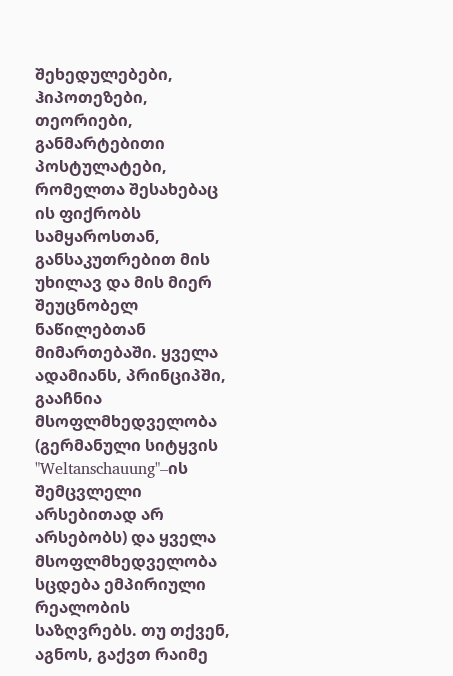შეხედულებები, ჰიპოთეზები, თეორიები, განმარტებითი პოსტულატები, რომელთა შესახებაც ის ფიქრობს სამყაროსთან, განსაკუთრებით მის უხილავ და მის მიერ შეუცნობელ ნაწილებთან მიმართებაში. ყველა ადამიანს, პრინციპში, გააჩნია მსოფლმხედველობა (გერმანული სიტყვის "Weltanschauung"–ის შემცვლელი არსებითად არ არსებობს) და ყველა მსოფლმხედველობა სცდება ემპირიული რეალობის საზღვრებს. თუ თქვენ, აგნოს, გაქვთ რაიმე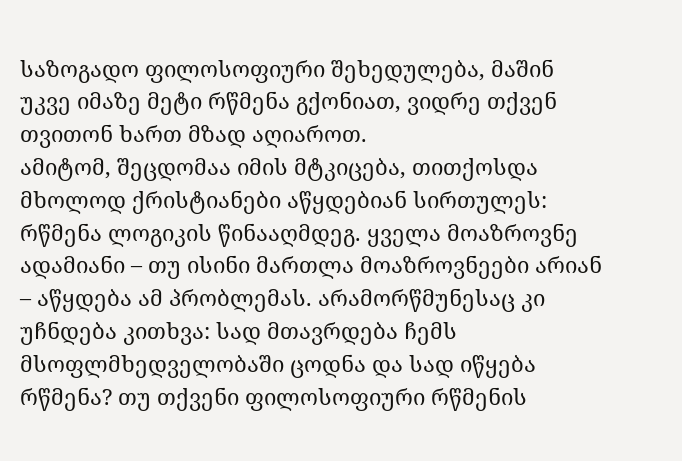საზოგადო ფილოსოფიური შეხედულება, მაშინ უკვე იმაზე მეტი რწმენა გქონიათ, ვიდრე თქვენ თვითონ ხართ მზად აღიაროთ.
ამიტომ, შეცდომაა იმის მტკიცება, თითქოსდა მხოლოდ ქრისტიანები აწყდებიან სირთულეს: რწმენა ლოგიკის წინააღმდეგ. ყველა მოაზროვნე ადამიანი – თუ ისინი მართლა მოაზროვნეები არიან – აწყდება ამ პრობლემას. არამორწმუნესაც კი უჩნდება კითხვა: სად მთავრდება ჩემს მსოფლმხედველობაში ცოდნა და სად იწყება რწმენა? თუ თქვენი ფილოსოფიური რწმენის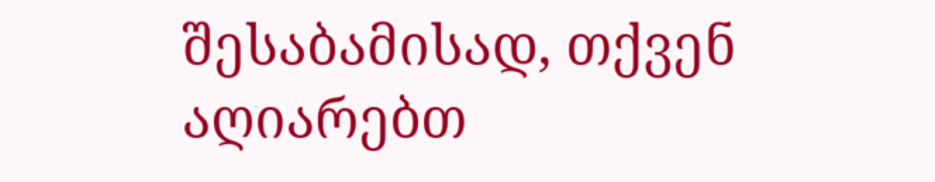შესაბამისად, თქვენ აღიარებთ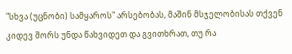"სხვა (უცნობი) სამყაროს" არსებობას, მაშინ მსჯელობისას თქვენ კიდევ შორს უნდა წახვიდეთ და გვითხრათ, თუ რა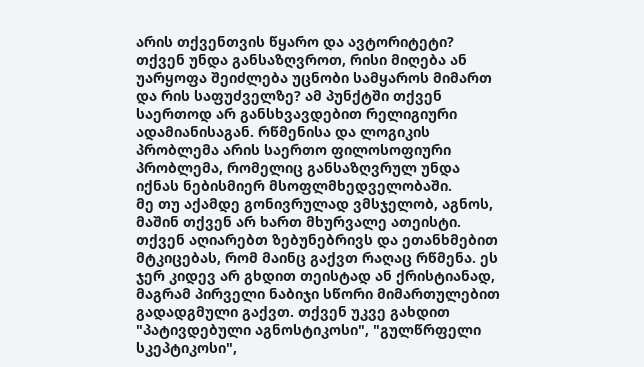არის თქვენთვის წყარო და ავტორიტეტი? თქვენ უნდა განსაზღვროთ, რისი მიღება ან უარყოფა შეიძლება უცნობი სამყაროს მიმართ და რის საფუძველზე? ამ პუნქტში თქვენ საერთოდ არ განსხვავდებით რელიგიური ადამიანისაგან. რწმენისა და ლოგიკის პრობლემა არის საერთო ფილოსოფიური პრობლემა, რომელიც განსაზღვრულ უნდა იქნას ნებისმიერ მსოფლმხედველობაში.
მე თუ აქამდე გონივრულად ვმსჯელობ, აგნოს, მაშინ თქვენ არ ხართ მხურვალე ათეისტი. თქვენ აღიარებთ ზებუნებრივს და ეთანხმებით მტკიცებას, რომ მაინც გაქვთ რაღაც რწმენა. ეს ჯერ კიდევ არ გხდით თეისტად ან ქრისტიანად, მაგრამ პირველი ნაბიჯი სწორი მიმართულებით გადადგმული გაქვთ. თქვენ უკვე გახდით "პატივდებული აგნოსტიკოსი", "გულწრფელი სკეპტიკოსი",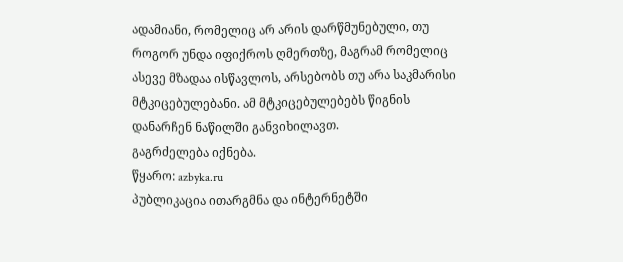ადამიანი, რომელიც არ არის დარწმუნებული, თუ როგორ უნდა იფიქროს ღმერთზე, მაგრამ რომელიც ასევე მზადაა ისწავლოს, არსებობს თუ არა საკმარისი მტკიცებულებანი. ამ მტკიცებულებებს წიგნის დანარჩენ ნაწილში განვიხილავთ.
გაგრძელება იქნება.
წყარო: azbyka.ru
პუბლიკაცია ითარგმნა და ინტერნეტში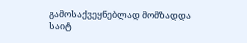გამოსაქვეყნებლად მომზადდა საიტ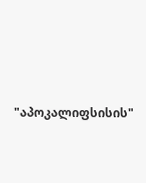"აპოკალიფსისის"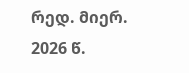რედ. მიერ. 2026 წ.